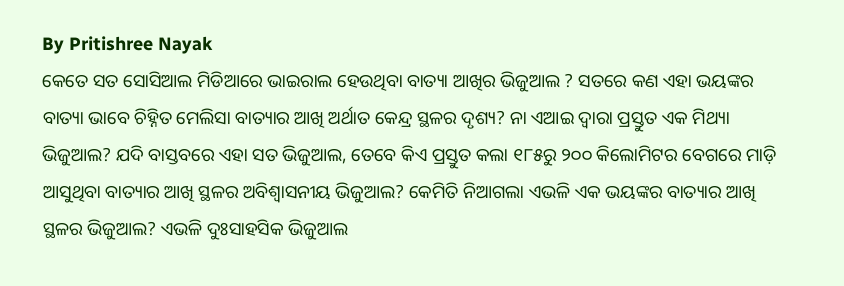By Pritishree Nayak
କେତେ ସତ ସୋସିଆଲ ମିଡିଆରେ ଭାଇରାଲ ହେଉଥିବା ବାତ୍ୟା ଆଖିର ଭିଜୁଆଲ ? ସତରେ କଣ ଏହା ଭୟଙ୍କର ବାତ୍ୟା ଭାବେ ଚିହ୍ନିତ ମେଲିସା ବାତ୍ୟାର ଆଖି ଅର୍ଥାତ କେନ୍ଦ୍ର ସ୍ଥଳର ଦୃଶ୍ୟ? ନା ଏଆଇ ଦ୍ବାରା ପ୍ରସ୍ତୁତ ଏକ ମିଥ୍ୟା ଭିଜୁଆଲ? ଯଦି ବାସ୍ତବରେ ଏହା ସତ ଭିଜୁଆଲ, ତେବେ କିଏ ପ୍ରସ୍ତୁତ କଲା ୧୮୫ରୁ ୨୦୦ କିଲୋମିଟର ବେଗରେ ମାଡ଼ି ଆସୁଥିବା ବାତ୍ୟାର ଆଖି ସ୍ଥଳର ଅବିଶ୍ବାସନୀୟ ଭିଜୁଆଲ? କେମିତି ନିଆଗଲା ଏଭଳି ଏକ ଭୟଙ୍କର ବାତ୍ୟାର ଆଖି ସ୍ଥଳର ଭିଜୁଆଲ? ଏଭଳି ଦୁଃସାହସିକ ଭିଜୁଆଲ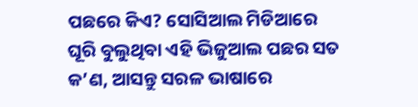ପଛରେ କିଏ? ସୋସିଆଲ ମିଡିଆରେ ଘୂରି ବୁଲୁଥିବା ଏହି ଭିଜୁଆଲ ପଛର ସତ କ’ଣ, ଆସନ୍ତୁ ସରଳ ଭାଷାରେ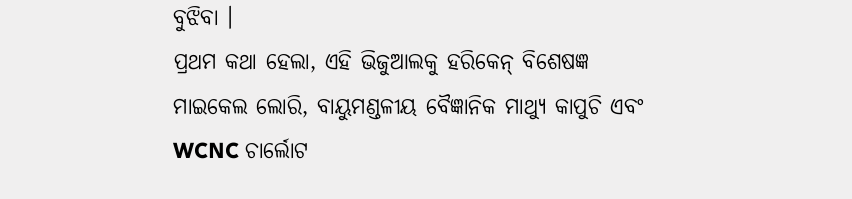ବୁଝିବା ।
ପ୍ରଥମ କଥା ହେଲା, ଏହି ଭିଜୁଆଲକୁ ହରିକେନ୍ ବିଶେଷଜ୍ଞ ମାଇକେଲ ଲୋରି, ବାୟୁମଣ୍ଡଳୀୟ ବୈଜ୍ଞାନିକ ମାଥ୍ୟୁ କାପୁଚି ଏବଂ WCNC ଚାର୍ଲୋଟ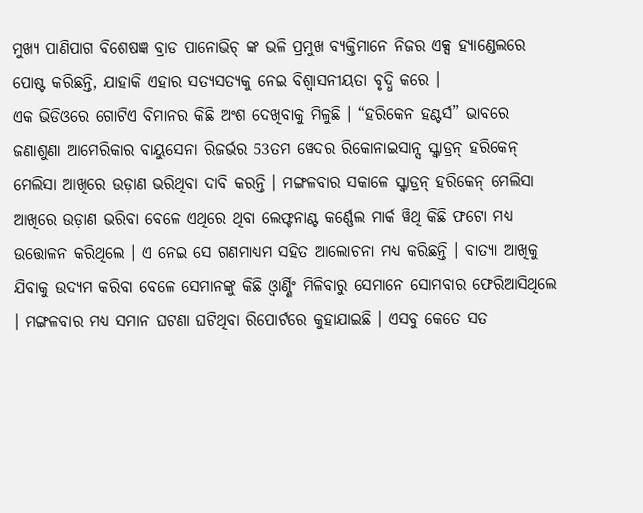ମୁଖ୍ୟ ପାଣିପାଗ ବିଶେଷଜ୍ଞ ବ୍ରାଡ ପାନୋଭିଚ୍ ଙ୍କ ଭଳି ପ୍ରମୁଖ ବ୍ୟକ୍ତିମାନେ ନିଜର ଏକ୍ସ ହ୍ୟାଣ୍ଡେଲରେ ପୋଷ୍ଟ କରିଛନ୍ତି, ଯାହାକି ଏହାର ସତ୍ୟସତ୍ୟକୁ ନେଇ ବିଶ୍ବାସନୀୟତା ବୃଦ୍ଧି କରେ ।
ଏକ ଭିଡିଓରେ ଗୋଟିଏ ବିମାନର କିଛି ଅଂଶ ଦେଖିବାକୁ ମିଳୁଛି । “ହରିକେନ ହଣ୍ଟର୍ସ” ଭାବରେ ଜଣାଶୁଣା ଆମେରିକାର ବାୟୁସେନା ରିଜର୍ଭର 53ତମ ୱେଦର ରିକୋନାଇସାନ୍ସ ସ୍କ୍ୱାଡ୍ରନ୍ ହରିକେନ୍ ମେଲିସା ଆଖିରେ ଉଡ଼ାଣ ଭରିଥିବା ଦାବି କରନ୍ତି । ମଙ୍ଗଳବାର ସକାଳେ ସ୍କ୍ୱାଡ୍ରନ୍ ହରିକେନ୍ ମେଲିସା ଆଖିରେ ଉଡ଼ାଣ ଭରିବା ବେଳେ ଏଥିରେ ଥିବା ଲେଫ୍ଟନାଣ୍ଟ କର୍ଣ୍ଣେଲ ମାର୍କ ୱିଥି କିଛି ଫଟୋ ମଧ୍ୟ ଉତ୍ତୋଳନ କରିଥିଲେ । ଏ ନେଇ ସେ ଗଣମାଧ୍ୟମ ସହିତ ଆଲୋଚନା ମଧ୍ୟ କରିଛନ୍ତି । ବାତ୍ୟା ଆଖିକୁ ଯିବାକୁ ଉଦ୍ୟମ କରିବା ବେଳେ ସେମାନଙ୍କୁ କିଛି ଓ୍ବାର୍ଣ୍ଣିଂ ମିଳିବାରୁ ସେମାନେ ସୋମବାର ଫେରିଆସିଥିଲେ । ମଙ୍ଗଳବାର ମଧ୍ୟ ସମାନ ଘଟଣା ଘଟିଥିବା ରିପୋର୍ଟରେ କୁହାଯାଇଛି । ଏସବୁ କେତେ ସତ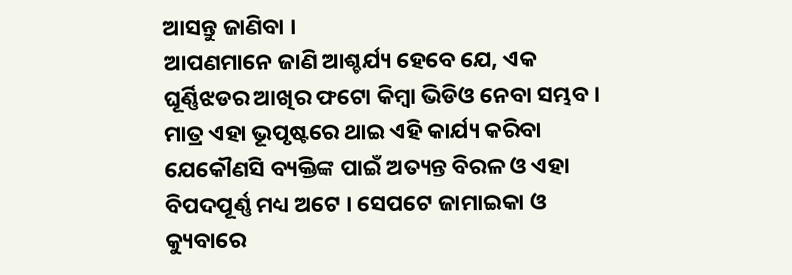ଆସନ୍ତୁ ଜାଣିବା ।
ଆପଣମାନେ ଜାଣି ଆଶ୍ଚର୍ଯ୍ୟ ହେବେ ଯେ, ଏକ ଘୂର୍ଣ୍ଣିଝଡର ଆଖିର ଫଟୋ କିମ୍ବା ଭିଡିଓ ନେବା ସମ୍ଭବ । ମାତ୍ର ଏହା ଭୂପୃଷ୍ଟରେ ଥାଇ ଏହି କାର୍ଯ୍ୟ କରିବା ଯେକୌଣସି ବ୍ୟକ୍ତିଙ୍କ ପାଇଁ ଅତ୍ୟନ୍ତ ବିରଳ ଓ ଏହା ବିପଦପୂର୍ଣ୍ଣ ମଧ୍ୟ ଅଟେ । ସେପଟେ ଜାମାଇକା ଓ କ୍ୟୁବାରେ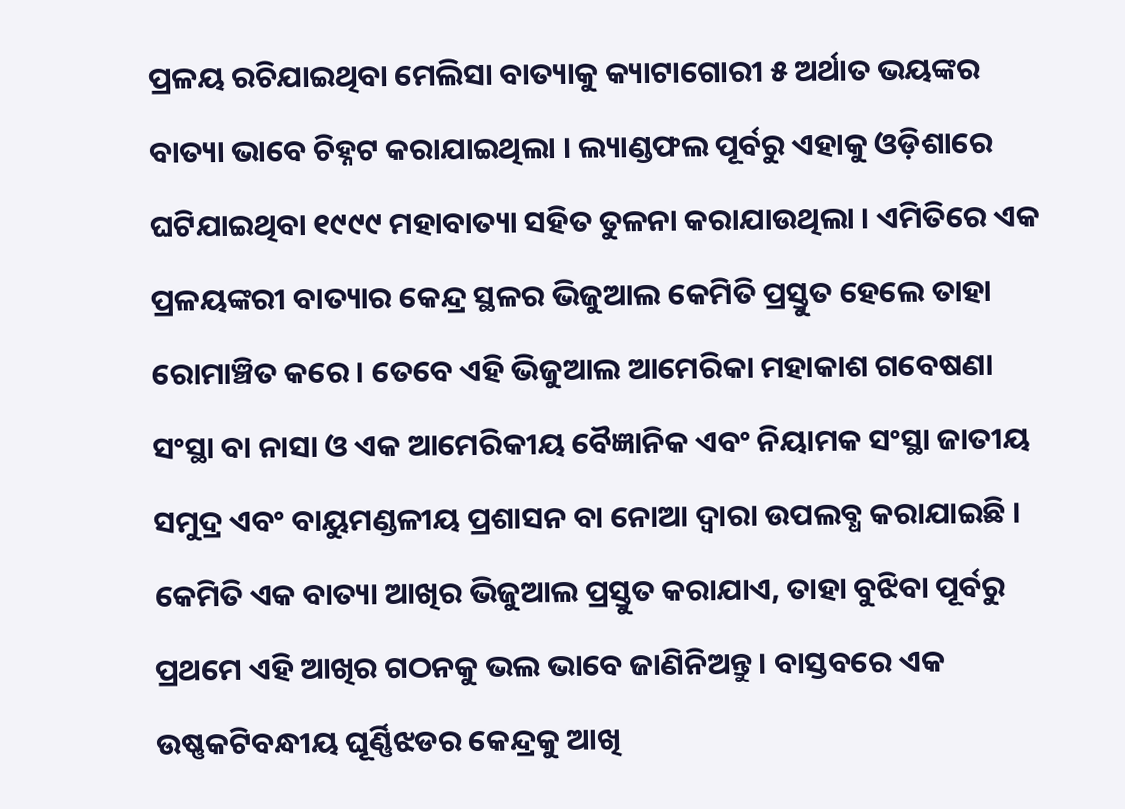ପ୍ରଳୟ ରଚିଯାଇଥିବା ମେଲିସା ବାତ୍ୟାକୁ କ୍ୟାଟାଗୋରୀ ୫ ଅର୍ଥାତ ଭୟଙ୍କର ବାତ୍ୟା ଭାବେ ଚିହ୍ନଟ କରାଯାଇଥିଲା । ଲ୍ୟାଣ୍ଡଫଲ ପୂର୍ବରୁ ଏହାକୁ ଓଡ଼ିଶାରେ ଘଟିଯାଇଥିବା ୧୯୯୯ ମହାବାତ୍ୟା ସହିତ ତୁଳନା କରାଯାଉଥିଲା । ଏମିତିରେ ଏକ ପ୍ରଳୟଙ୍କରୀ ବାତ୍ୟାର କେନ୍ଦ୍ର ସ୍ଥଳର ଭିଜୁଆଲ କେମିତି ପ୍ରସ୍ତୁତ ହେଲେ ତାହା ରୋମାଞ୍ଚିତ କରେ । ତେବେ ଏହି ଭିଜୁଆଲ ଆମେରିକା ମହାକାଶ ଗବେଷଣା ସଂସ୍ଥା ବା ନାସା ଓ ଏକ ଆମେରିକୀୟ ବୈଜ୍ଞାନିକ ଏବଂ ନିୟାମକ ସଂସ୍ଥା ଜାତୀୟ ସମୁଦ୍ର ଏବଂ ବାୟୁମଣ୍ଡଳୀୟ ପ୍ରଶାସନ ବା ନୋଆ ଦ୍ବାରା ଉପଲବ୍ଧ କରାଯାଇଛି ।
କେମିତି ଏକ ବାତ୍ୟା ଆଖିର ଭିଜୁଆଲ ପ୍ରସ୍ତୁତ କରାଯାଏ, ତାହା ବୁଝିବା ପୂର୍ବରୁ ପ୍ରଥମେ ଏହି ଆଖିର ଗଠନକୁ ଭଲ ଭାବେ ଜାଣିନିଅନ୍ତୁ । ବାସ୍ତବରେ ଏକ ଉଷ୍ଣକଟିବନ୍ଧୀୟ ଘୂର୍ଣ୍ଣିଝଡର କେନ୍ଦ୍ରକୁ ଆଖି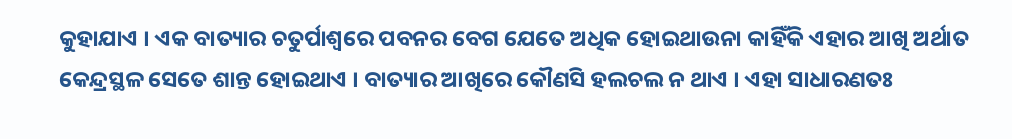କୁହାଯାଏ । ଏକ ବାତ୍ୟାର ଚତୁର୍ପାଶ୍ବରେ ପବନର ବେଗ ଯେତେ ଅଧିକ ହୋଇଥାଉନା କାହିଁକି ଏହାର ଆଖି ଅର୍ଥାତ କେନ୍ଦ୍ରସ୍ଥଳ ସେତେ ଶାନ୍ତ ହୋଇଥାଏ । ବାତ୍ୟାର ଆଖିରେ କୌଣସି ହଲଚଲ ନ ଥାଏ । ଏହା ସାଧାରଣତଃ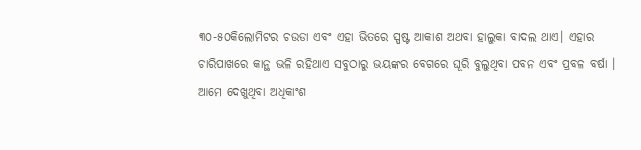୩୦-୫୦କିଲୋମିଟର ଚଉଡା ଏବଂ ଏହା ଭିତରେ ସ୍ପଷ୍ଟ ଆକାଶ ଅଥବା ହାଲୁକା ବାଦଲ ଥାଏ। ଏହାର ଚାରିପାଖରେ କାନ୍ଥ ଭଳି ରହିଥାଏ ସବୁଠାରୁ ଭୟଙ୍କର ବେଗରେ ଘୂରି ବୁଲୁଥିବା ପବନ ଏବଂ ପ୍ରବଳ ବର୍ଷା ।
ଆମେ ଦେଖୁଥିବା ଅଧିକାଂଶ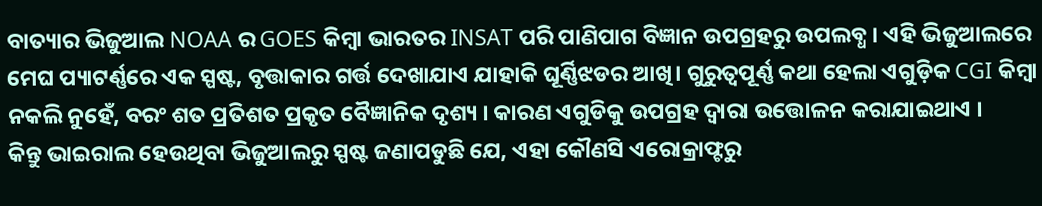ବାତ୍ୟାର ଭିଜୁଆଲ NOAA ର GOES କିମ୍ବା ଭାରତର INSAT ପରି ପାଣିପାଗ ବିଜ୍ଞାନ ଉପଗ୍ରହରୁ ଉପଲବ୍ଧ । ଏହି ଭିଜୁଆଲରେ ମେଘ ପ୍ୟାଟର୍ଣ୍ଣରେ ଏକ ସ୍ପଷ୍ଟ, ବୃତ୍ତାକାର ଗର୍ତ୍ତ ଦେଖାଯାଏ ଯାହାକି ଘୂର୍ଣ୍ଣିଝଡର ଆଖି। ଗୁରୁତ୍ବପୂର୍ଣ୍ଣ କଥା ହେଲା ଏଗୁଡ଼ିକ CGI କିମ୍ବା ନକଲି ନୁହେଁ, ବରଂ ଶତ ପ୍ରତିଶତ ପ୍ରକୃତ ବୈଜ୍ଞାନିକ ଦୃଶ୍ୟ । କାରଣ ଏଗୁଡିକୁ ଉପଗ୍ରହ ଦ୍ବାରା ଉତ୍ତୋଳନ କରାଯାଇଥାଏ ।
କିନ୍ତୁ ଭାଇରାଲ ହେଉଥିବା ଭିଜୁଆଲରୁ ସ୍ପଷ୍ଟ ଜଣାପଡୁଛି ଯେ, ଏହା କୌଣସି ଏରୋକ୍ରାଫ୍ଟରୁ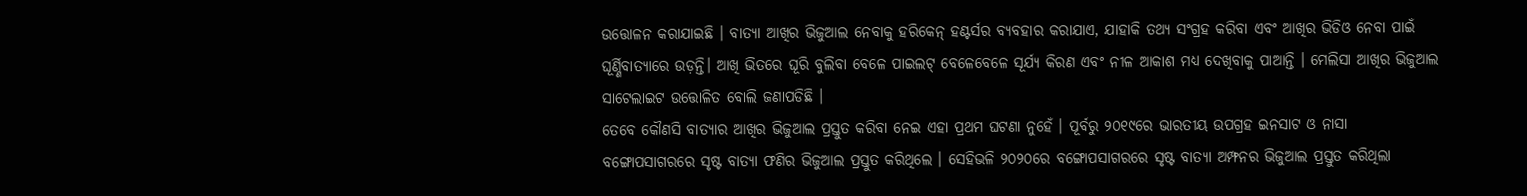ଉତ୍ତୋଳନ କରାଯାଇଛି । ବାତ୍ୟା ଆଖିର ଭିଜୁଆଲ ନେବାକୁ ହରିକେନ୍ ହଣ୍ଟର୍ସର ବ୍ୟବହାର କରାଯାଏ, ଯାହାକି ତଥ୍ୟ ସଂଗ୍ରହ କରିବା ଏବଂ ଆଖିର ଭିଡିଓ ନେବା ପାଇଁ ଘୂର୍ଣ୍ଣିବାତ୍ୟାରେ ଉଡ଼ନ୍ତି। ଆଖି ଭିତରେ ଘୂରି ବୁଲିବା ବେଳେ ପାଇଲଟ୍ ବେଳେବେଳେ ସୂର୍ଯ୍ୟ କିରଣ ଏବଂ ନୀଳ ଆକାଶ ମଧ୍ୟ ଦେଖିବାକୁ ପାଆନ୍ତି । ମେଲିସା ଆଖିର ଭିଜୁଆଲ ସାଟେଲାଇଟ ଉତ୍ତୋଳିତ ବୋଲି ଜଣାପଡିଛି ।
ତେବେ କୌଣସି ବାତ୍ୟାର ଆଖିର ଭିଜୁଆଲ ପ୍ରସ୍ତୁତ କରିବା ନେଇ ଏହା ପ୍ରଥମ ଘଟଣା ନୁହେଁ । ପୂର୍ବରୁ ୨୦୧୯ରେ ଭାରତୀୟ ଉପଗ୍ରହ ଇନସାଟ ଓ ନାସା ବଙ୍ଗୋପସାଗରରେ ସୃଷ୍ଟ ବାତ୍ୟା ଫଣିର ଭିଜୁଆଲ ପ୍ରସ୍ତୁତ କରିଥିଲେ । ସେହିଭଳି ୨୦୨୦ରେ ବଙ୍ଗୋପସାଗରରେ ସୃଷ୍ଟ ବାତ୍ୟା ଅମ୍ଫନର ଭିଜୁଆଲ ପ୍ରସ୍ତୁତ କରିଥିଲା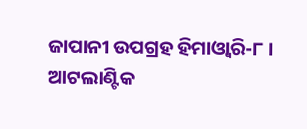ଜାପାନୀ ଉପଗ୍ରହ ହିମାଓ୍ବାରି-୮ । ଆଟଲାଣ୍ଟିକ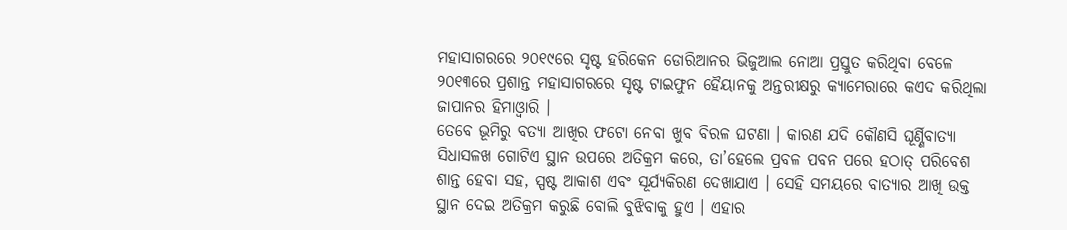ମହାସାଗରରେ ୨୦୧୯ରେ ସୃଷ୍ଟ ହରିକେନ ଡୋରିଆନର ଭିଜୁଆଲ ନୋଆ ପ୍ରସ୍ତୁତ କରିଥିବା ବେଳେ ୨୦୧୩ରେ ପ୍ରଶାନ୍ତ ମହାସାଗରରେ ସୃଷ୍ଟ ଟାଇଫୁନ ହୈୟାନକୁ ଅନ୍ତରୀକ୍ଷରୁ କ୍ୟାମେରାରେ କଏଦ କରିଥିଲା ଜାପାନର ହିମାଓ୍ବାରି ।
ତେବେ ଭୂମିରୁ ବତ୍ୟା ଆଖିର ଫଟୋ ନେବା ଖୁବ ବିରଳ ଘଟଣା । କାରଣ ଯଦି କୌଣସି ଘୂର୍ଣ୍ଣିବାତ୍ୟା ସିଧାସଳଖ ଗୋଟିଏ ସ୍ଥାନ ଉପରେ ଅତିକ୍ରମ କରେ, ତା’ହେଲେ ପ୍ରବଳ ପବନ ପରେ ହଠାତ୍ ପରିବେଶ ଶାନ୍ତ ହେବା ସହ, ସ୍ପଷ୍ଟ ଆକାଶ ଏବଂ ସୂର୍ଯ୍ୟକିରଣ ଦେଖାଯାଏ । ସେହି ସମୟରେ ବାତ୍ୟାର ଆଖି ଉକ୍ତ ସ୍ଥାନ ଦେଇ ଅତିକ୍ରମ କରୁଛି ବୋଲି ବୁଝିବାକୁ ହୁଏ । ଏହାର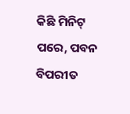କିଛି ମିନିଟ୍ ପରେ, ପବନ ବିପରୀତ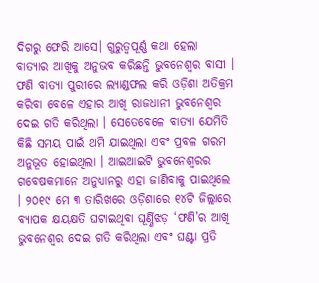ଦିଗରୁ ଫେରି ଆସେ। ଗୁରୁତ୍ବପୂର୍ଣ୍ଣ କଥା ହେଲା ବାତ୍ୟାର ଆଖିକୁ ଅନୁଭବ କରିଛନ୍ତି ଭୁବନେଶ୍ବର ବାସୀ । ଫଣି ବାତ୍ୟା ପୁରୀରେ ଲ୍ୟାଣ୍ଡଫଲ କରି ଓଡ଼ିଶା ଅତିକ୍ରମ କରିବା ବେଳେ ଏହାର ଆଖି ରାଜଧାନୀ ଭୁବନେଶ୍ବର ଦେଇ ଗତି କରିଥିଲା । ସେତେବେଳେ ବାତ୍ୟା ଯେମିତି କିଛି ସମୟ ପାଇଁ ଥମି ଯାଇଥିଲା ଏବଂ ପ୍ରବଳ ଗରମ ଅନୁଭୂତ ହୋଇଥିଲା । ଆଇଆଇଟି ଭୁବନେଶ୍ୱରର ଗବେଷକମାନେ ଅନୁଧ୍ୟାନରୁ ଏହା ଜାଣିବାକୁ ପାଇଥିଲେ । ୨୦୧୯ ମେ ୩ ତାରିଖରେ ଓଡ଼ିଶାରେ ୧୪ଟି ଜିଲ୍ଲାରେ ବ୍ୟାପକ କ୍ଷୟକ୍ଷତି ଘଟାଇଥିବା ଘୂର୍ଣ୍ଣିଝଡ଼ ‘ଫଣି’ର ଆଖି ଭୁବନେଶ୍ୱର ଦେଇ ଗତି କରିଥିଲା ଏବଂ ଘଣ୍ଟା ପ୍ରତି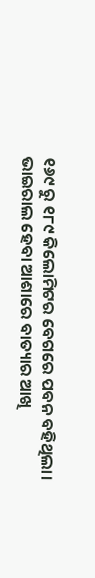୧୬୯ ରୁ ୧୮୯ କିଲୋମିଟର ବେଗରେ ପବନ ବହିଥିଲା।
ଭାଇରାଲ ହେବା ଆଶାରେ ବାତ୍ୟାର ଆଖି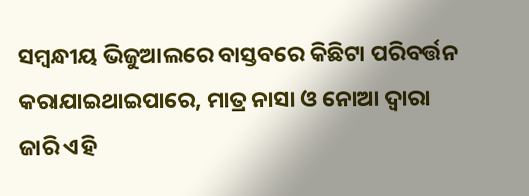ସମ୍ବନ୍ଧୀୟ ଭିଜୁଆଲରେ ବାସ୍ତବରେ କିଛିଟା ପରିବର୍ତ୍ତନ କରାଯାଇଥାଇପାରେ, ମାତ୍ର ନାସା ଓ ନୋଆ ଦ୍ବାରା ଜାରି ଏହି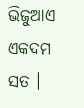ଭିଜୁଆଏ ଏକଦମ ସତ ।